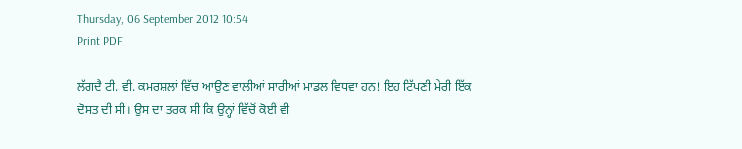Thursday, 06 September 2012 10:54
Print PDF

ਲੱਗਦੈ ਟੀ. ਵੀ. ਕਮਰਸ਼ਲਾਂ ਵਿੱਚ ਆਉਣ ਵਾਲੀਆਂ ਸਾਰੀਆਂ ਮਾਡਲ ਵਿਧਵਾ ਹਨ! ਇਹ ਟਿੱਪਣੀ ਮੇਰੀ ਇੱਕ ਦੋਸਤ ਦੀ ਸੀ। ਉਸ ਦਾ ਤਰਕ ਸੀ ਕਿ ਉਨ੍ਹਾਂ ਵਿੱਚੋਂ ਕੋਈ ਵੀ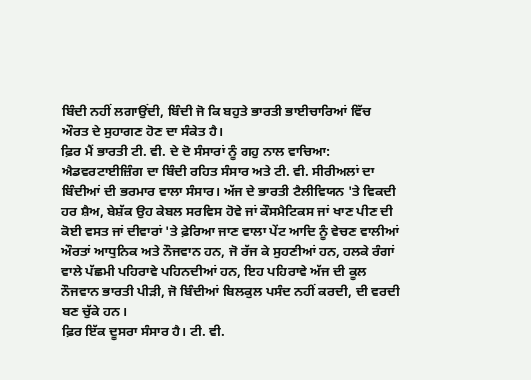ਬਿੰਦੀ ਨਹੀਂ ਲਗਾਉਂਦੀ, ਬਿੰਦੀ ਜੋ ਕਿ ਬਹੁਤੇ ਭਾਰਤੀ ਭਾਈਚਾਰਿਆਂ ਵਿੱਚ ਔਰਤ ਦੇ ਸੁਹਾਗਣ ਹੋਣ ਦਾ ਸੰਕੇਤ ਹੈ।
ਫ਼ਿਰ ਮੈਂ ਭਾਰਤੀ ਟੀ. ਵੀ. ਦੇ ਦੋ ਸੰਸਾਰਾਂ ਨੂੰ ਗਹੁ ਨਾਲ ਵਾਚਿਆ: ਐਡਵਰਟਾਈਜ਼ਿੰਗ ਦਾ ਬਿੰਦੀ ਰਹਿਤ ਸੰਸਾਰ ਅਤੇ ਟੀ. ਵੀ. ਸੀਰੀਅਲਾਂ ਦਾ ਬਿੰਦੀਆਂ ਦੀ ਭਰਮਾਰ ਵਾਲਾ ਸੰਸਾਰ। ਅੱਜ ਦੇ ਭਾਰਤੀ ਟੈਲੀਵਿਯਨ 'ਤੇ ਵਿਕਦੀ ਹਰ ਸ਼ੈਅ, ਬੇਸ਼ੱਕ ਉਹ ਕੇਬਲ ਸਰਵਿਸ ਹੋਵੇ ਜਾਂ ਕੌਸਮੈਟਿਕਸ ਜਾਂ ਖਾਣ ਪੀਣ ਦੀ ਕੋਈ ਵਸਤ ਜਾਂ ਦੀਵਾਰਾਂ 'ਤੇ ਫ਼ੇਰਿਆ ਜਾਣ ਵਾਲਾ ਪੇਂਟ ਆਦਿ ਨੂੰ ਵੇਚਣ ਵਾਲੀਆਂ ਔਰਤਾਂ ਆਧੁਨਿਕ ਅਤੇ ਨੌਜਵਾਨ ਹਨ, ਜੋ ਰੱਜ ਕੇ ਸੁਹਣੀਆਂ ਹਨ, ਹਲਕੇ ਰੰਗਾਂ ਵਾਲੇ ਪੱਛਮੀ ਪਹਿਰਾਵੇ ਪਹਿਨਦੀਆਂ ਹਨ, ਇਹ ਪਹਿਰਾਵੇ ਅੱਜ ਦੀ ਕੂਲ ਨੌਜਵਾਨ ਭਾਰਤੀ ਪੀੜੀ, ਜੋ ਬਿੰਦੀਆਂ ਬਿਲਕੁਲ ਪਸੰਦ ਨਹੀਂ ਕਰਦੀ, ਦੀ ਵਰਦੀ ਬਣ ਚੁੱਕੇ ਹਨ।
ਫ਼ਿਰ ਇੱਕ ਦੂਸਰਾ ਸੰਸਾਰ ਹੈ। ਟੀ. ਵੀ.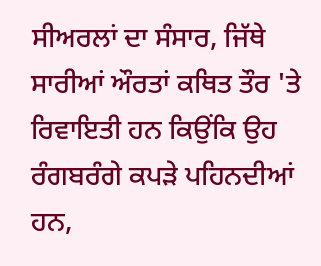ਸੀਅਰਲਾਂ ਦਾ ਸੰਸਾਰ, ਜਿੱਥੇ ਸਾਰੀਆਂ ਔਰਤਾਂ ਕਥਿਤ ਤੌਰ 'ਤੇ ਰਿਵਾਇਤੀ ਹਨ ਕਿਉਂਕਿ ਉਹ ਰੰਗਬਰੰਗੇ ਕਪੜੇ ਪਹਿਨਦੀਆਂ ਹਨ,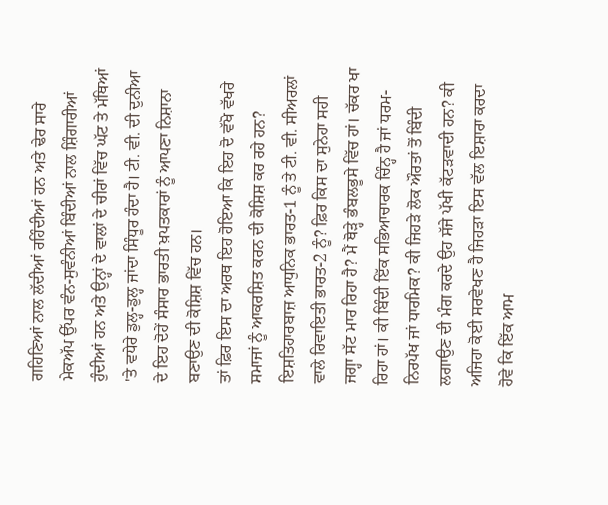ਗਹਿਣਿਆਂ ਨਾਲ ਲੱਦੀਆਂ ਰਹਿੰਦੀਆਂ ਹਨ ਅਤੇ ਢੇਰ ਸਾਰੇ ਮੇਕਅੱਪ ਉੱਪਰ ਵੰਨ-ਸੁਵੰਨੀਆਂ ਬਿੰਦੀਆਂ ਨਾਲ ਸ਼ਿੰਗਾਰੀਆਂ ਹੁੰਦੀਆਂ ਹਨ ਅਤੇ ਉਨ੍ਹਾਂ ਦੇ ਵਾਲਾਂ ਦੇ ਚੀਰਾਂ ਵਿੱਚ ਘੱਟ ਤੇ ਮੱਥਿਆਂ 'ਤੇ ਵਧੇਰੇ ਡੁਲ੍ਹ-ਡੁਲ੍ਹ ਜਾਂਦਾ ਸਿੰਧੂਰ ਹੰਦਾ ਹੈ। ਟੀ. ਵੀ. ਦੀ ਦੁਨੀਆ ਦੇ ਇਹ ਦੋਹੇਂ ਸੰਸਾਰ ਭਾਰਤੀ ਖ਼ਪਤਕਾਰਾਂ ਨੂੰ ਆਪਣਾ ਨਿਸ਼ਾਨਾ ਬਣਾਉਣ ਦੀ ਕੋਸ਼ਿਸ਼ ਵਿੱਚ ਹਨ।
ਤਾਂ ਫ਼ਿਰ ਇਸ ਦਾ ਅਰਥ ਇਹ ਹੋਇਆ ਕਿ ਇਹ ਦੋ ਵੱਖੋ ਵੱਖਰੇ ਸਮਾਜਾਂ ਨੂੰ ਆਕਰਸ਼ਿਤ ਕਰਨ ਦੀ ਕੋਸ਼ਿਸ਼ ਕਰ ਰਹੇ ਹਨ? ਇਸ਼ਤਿਹਾਰਬਾਜ਼ ਆਧੁਨਿਕ ਭਾਰਤ-1 ਨੂੰ ਤੇ ਟੀ. ਵੀ. ਸੀਅਰਲਾਂ ਵਾਲੇ ਰਿਵਾਇਤੀ ਭਾਰਤ-2 ਨੂੰ? ਫ਼ਿਰ ਕਿਸ ਦਾ ਸੁਨੇਹਾ ਸਹੀ ਜਗ੍ਹਾ ਸੱਟ ਮਾਰ ਰਿਹਾ ਹੈ? ਮੈਂ ਥੋੜ੍ਹੇ ਭੰਬਲਭੂਸੇ ਵਿੱਚ ਹਾਂ। ਚੱਕਰ ਖਾ ਰਿਹਾ ਹਾਂ। ਕੀ ਬਿੰਦੀ ਇੱਕ ਸਭਿਆਚਾਰਕ ਚਿੰਨ੍ਹ ਹੈ ਜਾਂ ਧਰਮ-ਨਿਰਪੱਖ ਜਾਂ ਧਾਰਮਿਕ? ਕੀ ਜਿਹੜੇ ਲੋਕ ਔਰਤਾਂ ਤੋਂ ਬਿੰਦੀ ਲਗਾਉਣ ਦੀ ਮੰਗ ਕਰਦੇ ਉਹ ਸੱਜੇ ਪੱਖੀ ਕੱਟੜਵਾਦੀ ਹਨ? ਕੀ ਅਜਿਹਾ ਕੋਈ ਸਰਵੇਖਣ ਹੈ ਜਿਹੜਾ ਇਸ ਵੱਲ ਇਸ਼ਾਰਾ ਕਰਦਾ ਹੋਵੇ ਕਿ ਇੱਕ ਆਮ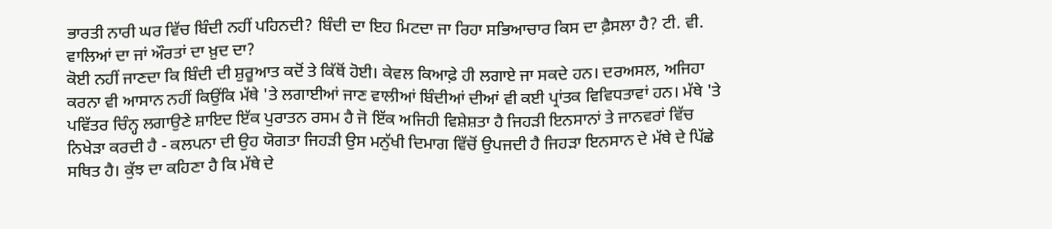ਭਾਰਤੀ ਨਾਰੀ ਘਰ ਵਿੱਚ ਬਿੰਦੀ ਨਹੀਂ ਪਹਿਨਦੀ? ਬਿੰਦੀ ਦਾ ਇਹ ਮਿਟਦਾ ਜਾ ਰਿਹਾ ਸਭਿਆਚਾਰ ਕਿਸ ਦਾ ਫ਼ੈਸਲਾ ਹੈ? ਟੀ. ਵੀ. ਵਾਲਿਆਂ ਦਾ ਜਾਂ ਔਰਤਾਂ ਦਾ ਖ਼ੁਦ ਦਾ?
ਕੋਈ ਨਹੀਂ ਜਾਣਦਾ ਕਿ ਬਿੰਦੀ ਦੀ ਸ਼ੁਰੂਆਤ ਕਦੋਂ ਤੇ ਕਿੱਥੋਂ ਹੋਈ। ਕੇਵਲ ਕਿਆਫ਼ੇ ਹੀ ਲਗਾਏ ਜਾ ਸਕਦੇ ਹਨ। ਦਰਅਸਲ, ਅਜਿਹਾ ਕਰਨਾ ਵੀ ਆਸਾਨ ਨਹੀਂ ਕਿਉਂਕਿ ਮੱਥੇ 'ਤੇ ਲਗਾਈਆਂ ਜਾਣ ਵਾਲੀਆਂ ਬਿੰਦੀਆਂ ਦੀਆਂ ਵੀ ਕਈ ਪ੍ਰਾਂਤਕ ਵਿਵਿਧਤਾਵਾਂ ਹਨ। ਮੱਥੇ 'ਤੇ ਪਵਿੱਤਰ ਚਿੰਨ੍ਹ ਲਗਾਉਣੇ ਸ਼ਾਇਦ ਇੱਕ ਪੁਰਾਤਨ ਰਸਮ ਹੈ ਜੋ ਇੱਕ ਅਜਿਹੀ ਵਿਸ਼ੇਸ਼ਤਾ ਹੈ ਜਿਹੜੀ ਇਨਸਾਨਾਂ ਤੇ ਜਾਨਵਰਾਂ ਵਿੱਚ ਨਿਖੇੜਾ ਕਰਦੀ ਹੈ - ਕਲਪਨਾ ਦੀ ਉਹ ਯੋਗਤਾ ਜਿਹੜੀ ਉਸ ਮਨੁੱਖੀ ਦਿਮਾਗ ਵਿੱਚੋਂ ਉਪਜਦੀ ਹੈ ਜਿਹੜਾ ਇਨਸਾਨ ਦੇ ਮੱਥੇ ਦੇ ਪਿੱਛੇ ਸਥਿਤ ਹੈ। ਕੁੱਝ ਦਾ ਕਹਿਣਾ ਹੈ ਕਿ ਮੱਥੇ ਦੇ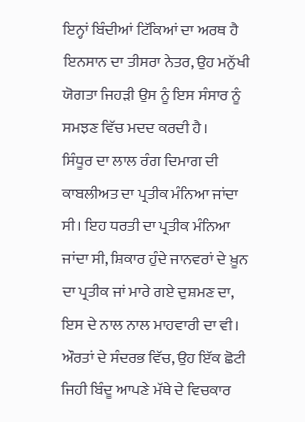ਇਨ੍ਹਾਂ ਬਿੰਦੀਆਂ ਟਿੱਕਿਆਂ ਦਾ ਅਰਥ ਹੈ ਇਨਸਾਨ ਦਾ ਤੀਸਰਾ ਨੇਤਰ, ਉਹ ਮਨੁੱਖੀ ਯੋਗਤਾ ਜਿਹੜੀ ਉਸ ਨੂੰ ਇਸ ਸੰਸਾਰ ਨੂੰ ਸਮਝਣ ਵਿੱਚ ਮਦਦ ਕਰਦੀ ਹੈ।
ਸਿੰਧੂਰ ਦਾ ਲਾਲ ਰੰਗ ਦਿਮਾਗ ਦੀ ਕਾਬਲੀਅਤ ਦਾ ਪ੍ਰਤੀਕ ਮੰਨਿਆ ਜਾਂਦਾ ਸੀ। ਇਹ ਧਰਤੀ ਦਾ ਪ੍ਰਤੀਕ ਮੰਨਿਆ ਜਾਂਦਾ ਸੀ, ਸ਼ਿਕਾਰ ਹੁੰਦੇ ਜਾਨਵਰਾਂ ਦੇ ਖ਼ੂਨ ਦਾ ਪ੍ਰਤੀਕ ਜਾਂ ਮਾਰੇ ਗਏ ਦੁਸ਼ਮਣ ਦਾ, ਇਸ ਦੇ ਨਾਲ ਨਾਲ ਮਾਹਵਾਰੀ ਦਾ ਵੀ। ਔਰਤਾਂ ਦੇ ਸੰਦਰਭ ਵਿੱਚ, ਉਹ ਇੱਕ ਛੋਟੀ ਜਿਹੀ ਬਿੰਦੂ ਆਪਣੇ ਮੱਥੇ ਦੇ ਵਿਚਕਾਰ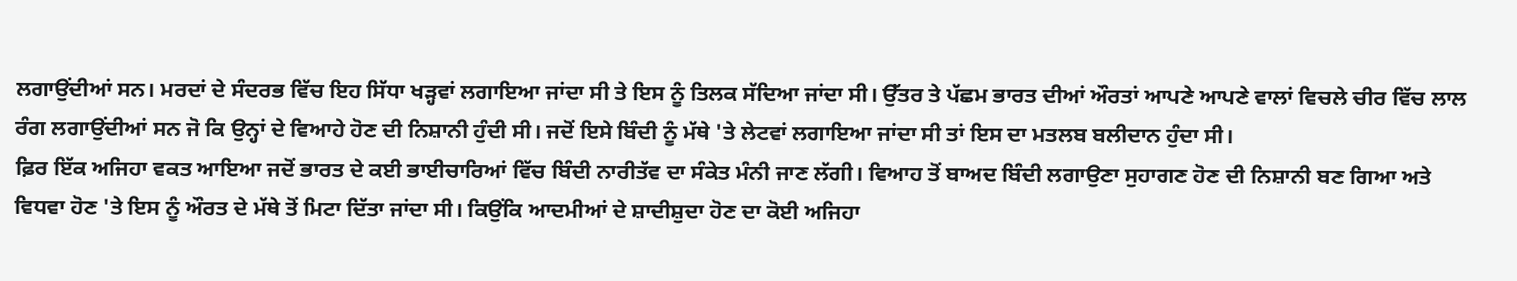ਲਗਾਉਂਦੀਆਂ ਸਨ। ਮਰਦਾਂ ਦੇ ਸੰਦਰਭ ਵਿੱਚ ਇਹ ਸਿੱਧਾ ਖੜ੍ਹਵਾਂ ਲਗਾਇਆ ਜਾਂਦਾ ਸੀ ਤੇ ਇਸ ਨੂੰ ਤਿਲਕ ਸੱਦਿਆ ਜਾਂਦਾ ਸੀ। ਉੱਤਰ ਤੇ ਪੱਛਮ ਭਾਰਤ ਦੀਆਂ ਔਰਤਾਂ ਆਪਣੇ ਆਪਣੇ ਵਾਲਾਂ ਵਿਚਲੇ ਚੀਰ ਵਿੱਚ ਲਾਲ ਰੰਗ ਲਗਾਉਂਦੀਆਂ ਸਨ ਜੋ ਕਿ ਉਨ੍ਹਾਂ ਦੇ ਵਿਆਹੇ ਹੋਣ ਦੀ ਨਿਸ਼ਾਨੀ ਹੁੰਦੀ ਸੀ। ਜਦੋਂ ਇਸੇ ਬਿੰਦੀ ਨੂੰ ਮੱਥੇ 'ਤੇ ਲੇਟਵਾਂ ਲਗਾਇਆ ਜਾਂਦਾ ਸੀ ਤਾਂ ਇਸ ਦਾ ਮਤਲਬ ਬਲੀਦਾਨ ਹੁੰਦਾ ਸੀ।
ਫ਼ਿਰ ਇੱਕ ਅਜਿਹਾ ਵਕਤ ਆਇਆ ਜਦੋਂ ਭਾਰਤ ਦੇ ਕਈ ਭਾਈਚਾਰਿਆਂ ਵਿੱਚ ਬਿੰਦੀ ਨਾਰੀਤੱਵ ਦਾ ਸੰਕੇਤ ਮੰਨੀ ਜਾਣ ਲੱਗੀ। ਵਿਆਹ ਤੋਂ ਬਾਅਦ ਬਿੰਦੀ ਲਗਾਉਣਾ ਸੁਹਾਗਣ ਹੋਣ ਦੀ ਨਿਸ਼ਾਨੀ ਬਣ ਗਿਆ ਅਤੇ ਵਿਧਵਾ ਹੋਣ 'ਤੇ ਇਸ ਨੂੰ ਔਰਤ ਦੇ ਮੱਥੇ ਤੋਂ ਮਿਟਾ ਦਿੱਤਾ ਜਾਂਦਾ ਸੀ। ਕਿਉਂਕਿ ਆਦਮੀਆਂ ਦੇ ਸ਼ਾਦੀਸ਼ੁਦਾ ਹੋਣ ਦਾ ਕੋਈ ਅਜਿਹਾ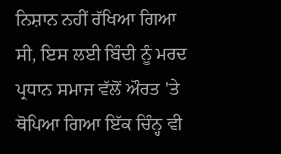ਨਿਸ਼ਾਨ ਨਹੀਂ ਰੱਖਿਆ ਗਿਆ ਸੀ, ਇਸ ਲਈ ਬਿੰਦੀ ਨੂੰ ਮਰਦ ਪ੍ਰਧਾਨ ਸਮਾਜ ਵੱਲੋਂ ਔਰਤ 'ਤੇ ਥੋਪਿਆ ਗਿਆ ਇੱਕ ਚਿੰਨ੍ਹ ਵੀ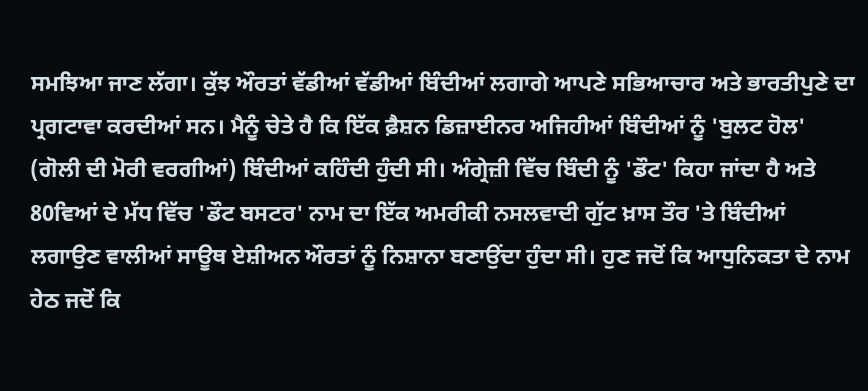ਸਮਝਿਆ ਜਾਣ ਲੱਗਾ। ਕੁੱਝ ਔਰਤਾਂ ਵੱਡੀਆਂ ਵੱਡੀਆਂ ਬਿੰਦੀਆਂ ਲਗਾਗੇ ਆਪਣੇ ਸਭਿਆਚਾਰ ਅਤੇ ਭਾਰਤੀਪੁਣੇ ਦਾ ਪ੍ਰਗਟਾਵਾ ਕਰਦੀਆਂ ਸਨ। ਮੈਨੂੰ ਚੇਤੇ ਹੈ ਕਿ ਇੱਕ ਫ਼ੈਸ਼ਨ ਡਿਜ਼ਾਈਨਰ ਅਜਿਹੀਆਂ ਬਿੰਦੀਆਂ ਨੂੰ 'ਬੁਲਟ ਹੋਲ' (ਗੋਲੀ ਦੀ ਮੋਰੀ ਵਰਗੀਆਂ) ਬਿੰਦੀਆਂ ਕਹਿੰਦੀ ਹੁੰਦੀ ਸੀ। ਅੰਗ੍ਰੇਜ਼ੀ ਵਿੱਚ ਬਿੰਦੀ ਨੂੰ 'ਡੌਟ' ਕਿਹਾ ਜਾਂਦਾ ਹੈ ਅਤੇ 80ਵਿਆਂ ਦੇ ਮੱਧ ਵਿੱਚ 'ਡੌਟ ਬਸਟਰ' ਨਾਮ ਦਾ ਇੱਕ ਅਮਰੀਕੀ ਨਸਲਵਾਦੀ ਗੁੱਟ ਖ਼ਾਸ ਤੌਰ 'ਤੇ ਬਿੰਦੀਆਂ ਲਗਾਉਣ ਵਾਲੀਆਂ ਸਾਊਥ ਏਸ਼ੀਅਨ ਔਰਤਾਂ ਨੂੰ ਨਿਸ਼ਾਨਾ ਬਣਾਉਂਦਾ ਹੁੰਦਾ ਸੀ। ਹੁਣ ਜਦੋਂ ਕਿ ਆਧੁਨਿਕਤਾ ਦੇ ਨਾਮ ਹੇਠ ਜਦੋਂ ਕਿ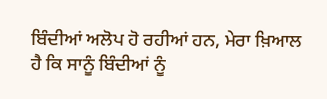ਬਿੰਦੀਆਂ ਅਲੋਪ ਹੋ ਰਹੀਆਂ ਹਨ, ਮੇਰਾ ਖ਼ਿਆਲ ਹੈ ਕਿ ਸਾਨੂੰ ਬਿੰਦੀਆਂ ਨੂੰ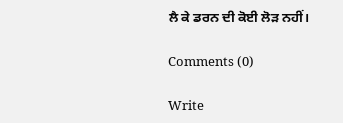ਲੈ ਕੇ ਡਰਨ ਦੀ ਕੋਈ ਲੋੜ ਨਹੀਂ।

Comments (0)

Write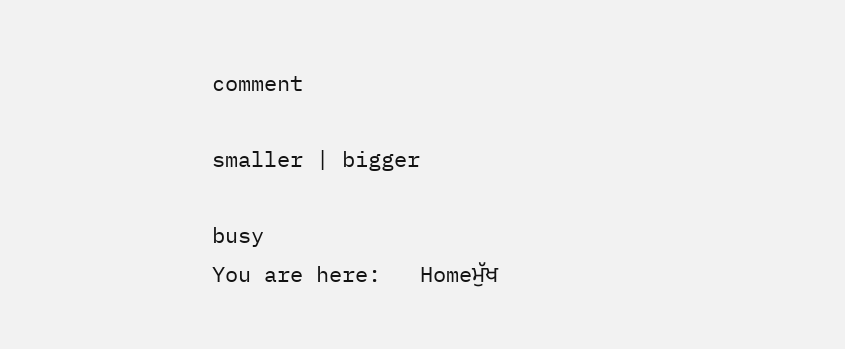comment

smaller | bigger

busy
You are here:   Homeਮੁੱਖ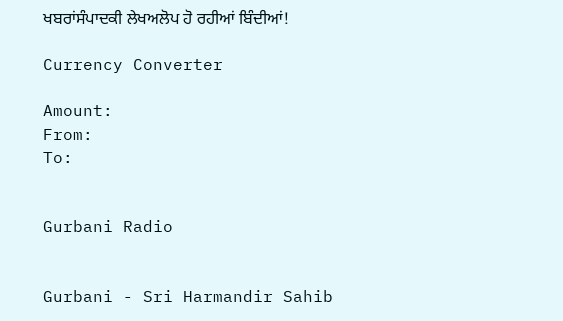ਖਬਰਾਂਸੰਪਾਦਕੀ ਲੇਖਅਲੋਪ ਹੋ ਰਹੀਆਂ ਬਿੰਦੀਆਂ!

Currency Converter

Amount:
From:
To:


Gurbani Radio


Gurbani - Sri Harmandir Sahib